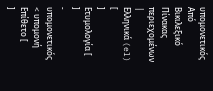υπομονετικός
Από Βικιλεξικό
Πίνακας περιεχομένων |
Ελληνικά (el) [
]
Ετυμολογία [
]
- υπομονετικός < υπομονή
Επίθετο [
]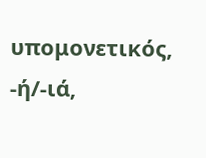υπομονετικός, -ή/-ιά,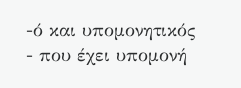-ό και υπομονητικός
- που έχει υπομονή